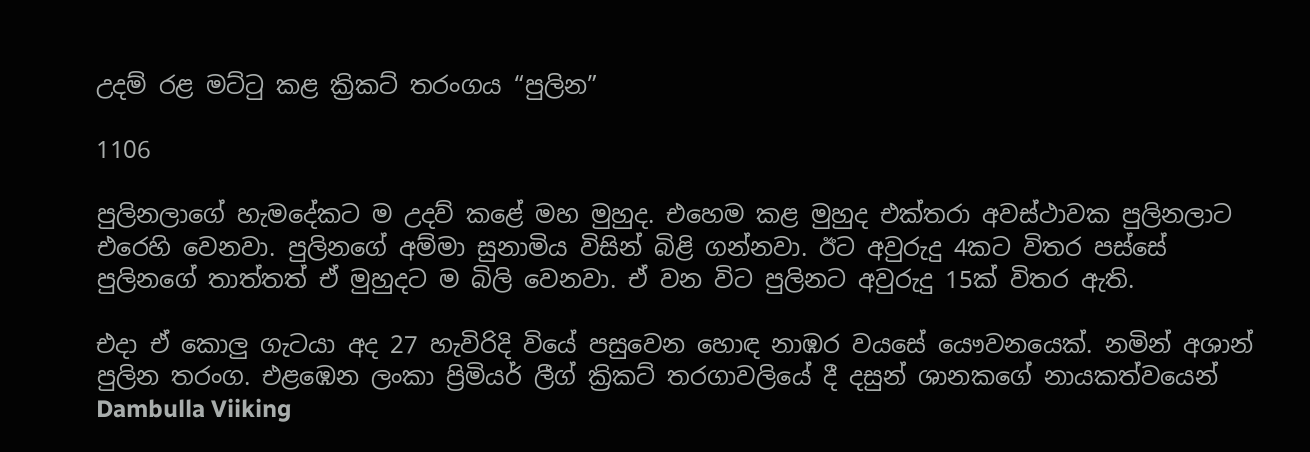උදම් රළ මට්ටු කළ ක්‍රිකට් තරංගය “පුලින”

1106

පුලිනලාගේ හැමදේකට ම උදව් කළේ මහ මුහුද. එහෙම කළ මුහුද එක්තරා අවස්ථාවක පුලිනලාට එරෙහි වෙනවා. පුලිනගේ අම්මා සුනාමිය විසින් බිළි ගන්නවා. ඊට අවුරුදු 4කට විතර පස්සේ පුලිනගේ තාත්තත් ඒ මුහුදට ම බිලි වෙනවා. ඒ වන විට පුලිනට අවුරුදු 15ක් විතර ඇති.

එදා ඒ කොලු ගැටයා අද 27 හැවිරිදි වියේ පසුවෙන හොඳ නාඹර වයසේ යෞවනයෙක්. නමින් අශාන් පුලින තරංග. එළඹෙන ලංකා ප්‍රිමියර් ලීග් ක්‍රිකට් තරගාවලියේ දී දසුන් ශානකගේ නායකත්වයෙන් Dambulla Viiking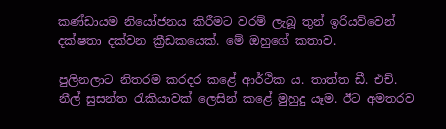කණ්ඩායම නියෝජනය කිරීමට වරම් ලැබූ තුන් ඉරියව්වෙන් දක්ෂතා දක්වන ක්‍රීඩකයෙක්. මේ ඔහුගේ කතාව.

පුලිනලාට නිතරම කරදර කළේ ආර්ථික ය. තාත්ත ඩී. එච්. නීල් සුසන්ත රැකියාවක් ලෙසින් කළේ මුහුදු යෑම. ඊට අමතරව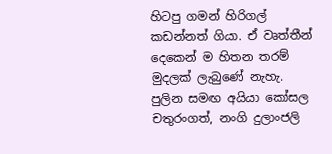හිටපු ගමන් හිරිගල් කඩන්නත් ගියා. ඒ වෘත්තීන් දෙකෙන් ම හිතන තරම් මුදලක් ලැබුණේ නැහැ. පුලින සමඟ අයියා කෝසල චතුරංගත්, නංගි දුලාංජලි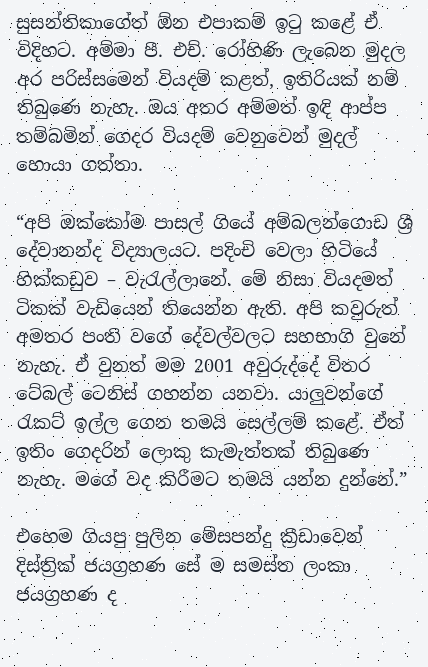සුසන්තිකාගේත් ඕන එපාකම් ඉටු කළේ ඒ විදිහට. අම්මා පී. එච්. රෝහිණි ලැබෙන මුදල අර පරිස්සමෙන් වියදම් කළත්, ඉතිරියක් නම් තිබුණෙ නැහැ. ඔය අතර අම්මත් ඉඳි ආප්ප තම්බමින් ගෙදර වියදම් වෙනුවෙන් මුදල් හොයා ගත්තා.

“අපි ඔක්කෝම පාසල් ගියේ අම්බලන්ගොඩ ශ්‍රී දේවානන්ද විද්‍යාලයට. පදිංචි වෙලා හිටියේ හික්කඩුව – වැරැල්ලානේ. මේ නිසා වියදමත් ටිකක් වැඩියෙන් තියෙන්න ඇති. අපි කවුරුත් අමතර පංති වගේ දේවල්වලට සහභාගි වුනේ නැහැ. ඒ වුනත් මම 2001 අවුරුද්දේ විතර ටේබල් ටෙනිස් ගහන්න යනවා. යාලුවන්ගේ රැකට් ඉල්ල ගෙන තමයි සෙල්ලම් කළේ. ඒත් ඉතිං ගෙදරින් ලොකු කැමැත්තක් තිබුණෙ නැහැ. මගේ වද කිරීමට තමයි යන්න දුන්නේ.”

එහෙම ගියපු පුලින මේසපන්දු ක්‍රීඩාවෙන් දිස්ත්‍රික් ජයග්‍රහණ සේ ම සමස්ත ලංකා ජයග්‍රහණ ද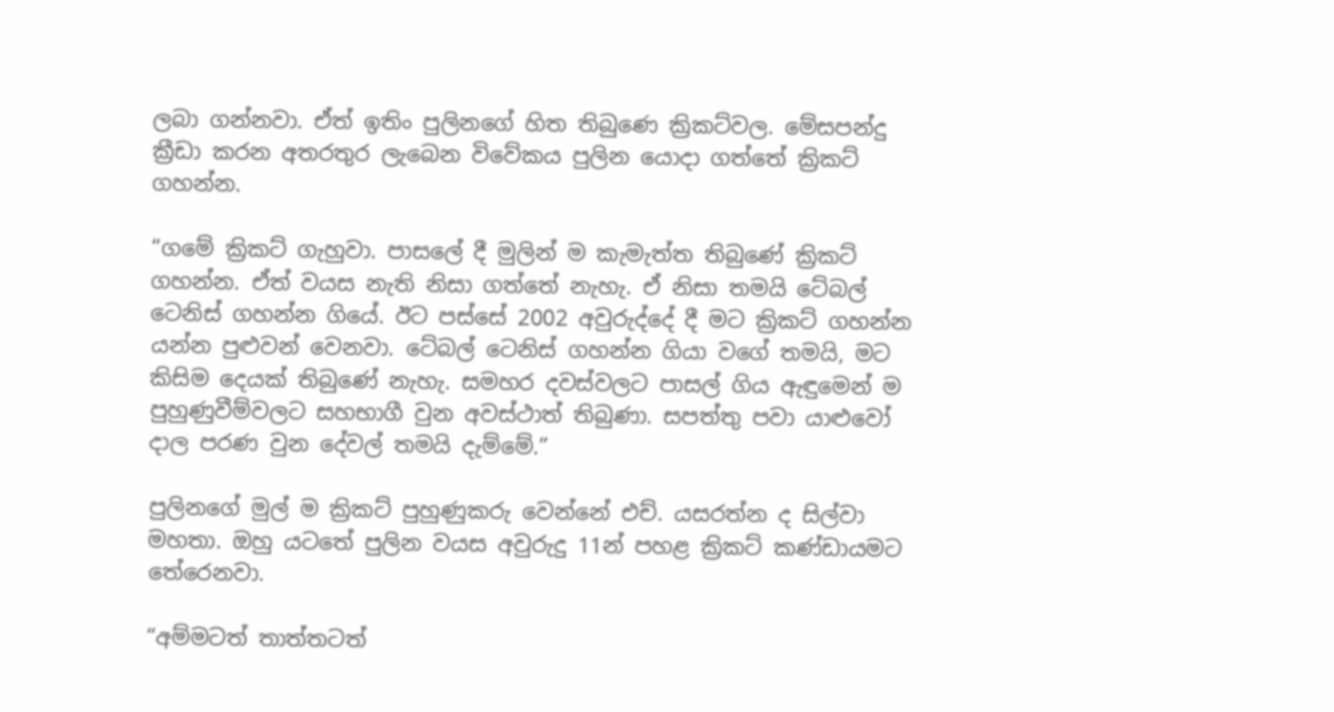ලබා ගන්නවා. ඒත් ඉතිං පුලිනගේ හිත තිබුණෙ ක්‍රිකට්වල. මේසපන්දු ක්‍රීඩා කරන අතරතුර ලැබෙන විවේකය පුලින යොදා ගත්තේ ක්‍රිකට් ගහන්න.

“ගමේ ක්‍රිකට් ගැහුවා. පාසලේ දී මුලින් ම කැමැත්ත තිබුණේ ක්‍රිකට් ගහන්න. ඒත් වයස නැති නිසා ගත්තේ නැහැ. ඒ නිසා තමයි ටේබල් ටෙනිස් ගහන්න ගියේ. ඊට පස්සේ 2002 අවුරුද්දේ දී මට ක්‍රිකට් ගහන්න යන්න පුළුවන් වෙනවා. ටේබල් ටෙනිස් ගහන්න ගියා වගේ තමයි, මට කිසිම දෙයක් තිබුණේ නැහැ. සමහර දවස්වලට පාසල් ගිය ඇඳුමෙන් ම පුහුණුවීම්වලට සහභාගී වුන අවස්ථාත් තිබුණා. සපත්තු පවා යාළුවෝ දාල පරණ වුන දේවල් තමයි දැම්මේ.”

පුලිනගේ මුල් ම ක්‍රිකට් පුහුණුකරු වෙන්නේ එච්. යසරත්න ද සිල්වා මහතා. ඔහු යටතේ පුලින වයස අවුරුදු 11න් පහළ ක්‍රිකට් කණ්ඩායමට තේරෙනවා.

“අම්මටත් තාත්තටත්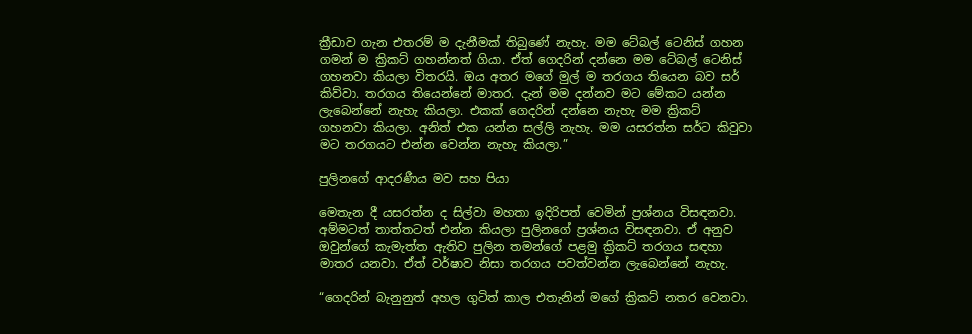ක්‍රීඩාව ගැන එතරම් ම දැනීමක් තිබුණේ නැහැ. මම ටේබල් ටෙනිස් ගහන ගමන් ම ක්‍රිකට් ගහන්නත් ගියා. ඒත් ගෙදරින් දන්නෙ මම ටේබල් ටෙනිස් ගහනවා කියලා විතරයි. ඔය අතර මගේ මුල් ම තරගය තියෙන බව සර් කිව්වා. තරගය තියෙන්නේ මාතර. දැන් මම දන්නව මට මේකට යන්න ලැබෙන්නේ නැහැ කියලා. එකක් ගෙදරින් දන්නෙ නැහැ මම ක්‍රිකට් ගහනවා කියලා. අනිත් එක යන්න සල්ලි නැහැ. මම යසරත්න සර්ට කිවුවා මට තරගයට එන්න වෙන්න නැහැ කියලා.”

පුලිනගේ ආදරණීය මව සහ පියා

මෙතැන දී යසරත්න ද සිල්වා මහතා ඉදිරිපත් වෙමින් ප්‍රශ්නය විසඳනවා. අම්මටත් තාත්තටත් එන්න කියලා පුලිනගේ ප්‍රශ්නය විසඳනවා. ඒ අනුව ඔවුන්ගේ කැමැත්ත ඇතිව පුලින තමන්ගේ පළමු ක්‍රිකට් තරගය සඳහා මාතර යනවා. ඒත් වර්ෂාව නිසා තරගය පවත්වන්න ලැබෙන්නේ නැහැ.

“ගෙදරින් බැනුනුත් අහල ගුටිත් කාල එතැනින් මගේ ක්‍රිකට් නතර වෙනවා.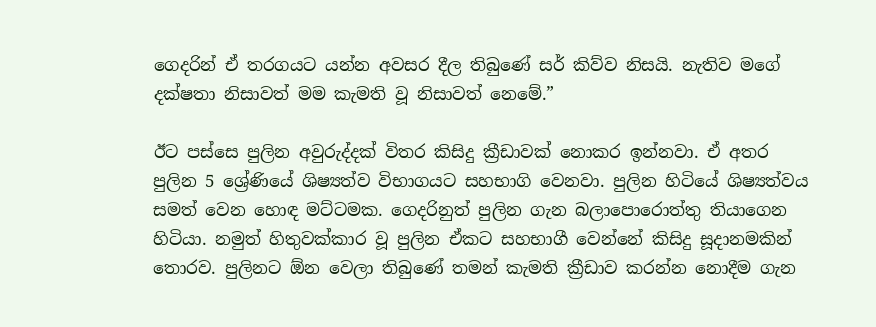ගෙදරින් ඒ තරගයට යන්න අවසර දීල තිබුණේ සර් කිව්ව නිසයි. නැතිව මගේ දක්ෂතා නිසාවත් මම කැමති වූ නිසාවත් නෙමේ.”

ඊට පස්සෙ පුලින අවුරුද්දක් විතර කිසිදු ක්‍රීඩාවක් නොකර ඉන්නවා. ඒ අතර පුලින 5 ශ්‍රේණියේ ශිෂ්‍යත්ව විභාගයට සහභාගි වෙනවා. පුලින හිටියේ ශිෂ්‍යත්වය සමත් වෙන හොඳ මට්ටමක. ගෙදරිනුත් පුලින ගැන බලාපොරොත්තු තියාගෙන හිටියා. නමුත් හිතුවක්කාර වූ පුලින ඒකට සහභාගී වෙන්නේ කිසිදු සූදානමකින් තොරව. පුලිනට ඕන වෙලා තිබුණේ තමන් කැමති ක්‍රීඩාව කරන්න නොදීම ගැන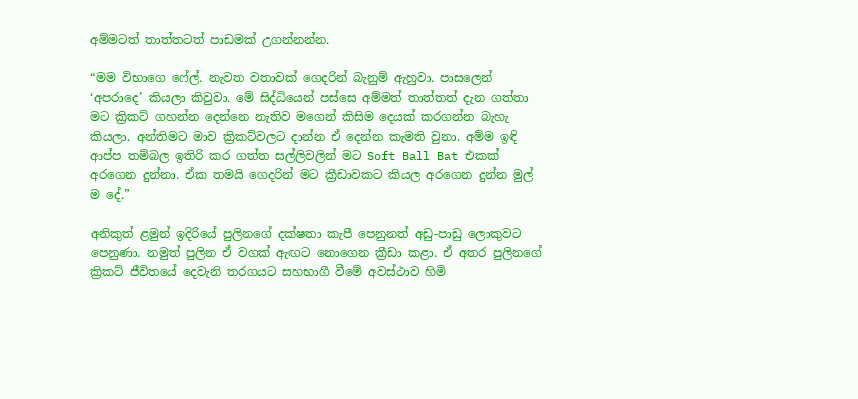අම්මටත් තාත්තටත් පාඩමක් උගන්නන්න.

“මම විභාගෙ ෆේල්. නැවත වතාවක් ගෙදරින් බැනුම් ඇහුවා. පාසලෙන් ‘අපරාදෙ’ කියලා කිවුවා. මේ සිද්ධියෙන් පස්සෙ අම්මත් තාත්තත් දැන ගත්තා මට ක්‍රිකට් ගහන්න දෙන්නෙ නැතිව මගෙන් කිසිම දෙයක් කරගන්න බැහැ කියලා. අන්තිමට මාව ක්‍රිකට්වලට දාන්න ඒ දෙන්න කැමති වුනා. අම්ම ඉඳි ආප්ප තම්බල ඉතිරි කර ගත්ත සල්ලිවලින් මට Soft Ball Bat එකක් අරගෙන දුන්නා. ඒක තමයි ගෙදරින් මට ක්‍රීඩාවකට කියල අරගෙන දුන්න මුල් ම දේ.”

අනිකුත් ළමුන් ඉදිරියේ පුලිනගේ දක්ෂතා කැපී පෙනුනත් අඩු-පාඩු ලොකුවට පෙනුණා. නමුත් පුලින ඒ වගක් ඇඟට නොගෙන ක්‍රීඩා කළා. ඒ අතර පුලිනගේ ක්‍රිකට් ජීවිතයේ දෙවැනි තරගයට සහභාගී වීමේ අවස්ථාව හිමි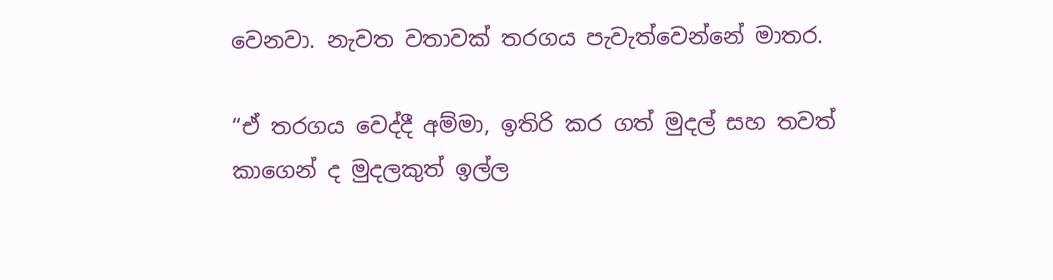වෙනවා. නැවත වතාවක් තරගය පැවැත්වෙන්නේ මාතර.

“ඒ තරගය වෙද්දී අම්මා, ඉතිරි කර ගත් මුදල් සහ තවත් කාගෙන් ද මුදලකුත් ඉල්ල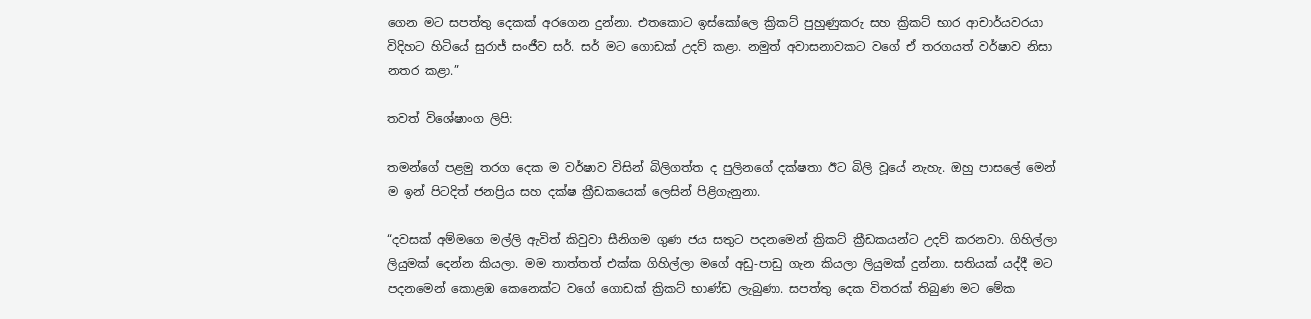ගෙන මට සපත්තු දෙකක් අරගෙන දුන්නා. එතකොට ඉස්කෝලෙ ක්‍රිකට් පුහුණුකරු සහ ක්‍රිකට් භාර ආචාර්යවරයා විදිහට හිටියේ සුරාජ් සංජීව සර්. සර් මට ගොඩක් උදව් කළා. නමුත් අවාසනාවකට වගේ ඒ තරගයත් වර්ෂාව නිසා නතර කළා.”

තවත් විශේෂාංග ලිපි:

තමන්ගේ පළමු තරග දෙක ම වර්ෂාව විසින් බිලිගත්ත ද පුලිනගේ දක්ෂතා ඊට බිලි වූයේ නැහැ. ඔහු පාසලේ මෙන් ම ඉන් පිටදිත් ජනප්‍රිය සහ දක්ෂ ක්‍රීඩකයෙක් ලෙසින් පිළිගැනුනා.

“දවසක් අම්මගෙ මල්ලි ඇවිත් කිවුවා සීනිගම ගුණ ජය සතුට පදනමෙන් ක්‍රිකට් ක්‍රීඩකයන්ට උදව් කරනවා. ගිහිල්ලා ලියුමක් දෙන්න කියලා. මම තාත්තත් එක්ක ගිහිල්ලා මගේ අඩු-පාඩු ගැන කියලා ලියුමක් දුන්නා. සතියක් යද්දී මට පදනමෙන් කොළඹ කෙනෙක්ට වගේ ගොඩක් ක්‍රිකට් භාණ්ඩ ලැබුණා. සපත්තු දෙක විතරක් තිබුණ මට මේක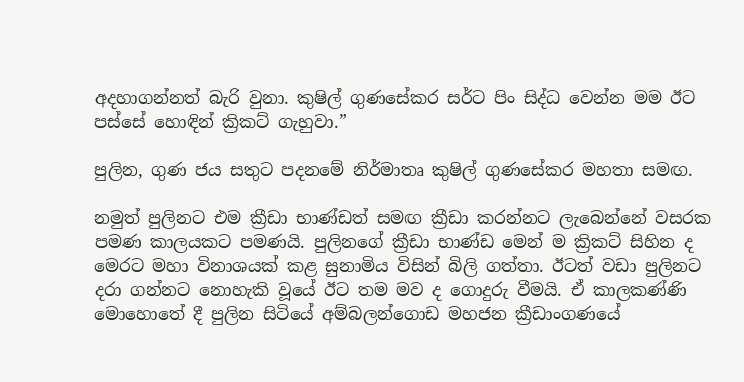අදහාගන්නත් බැරි වුනා. කුෂිල් ගුණසේකර සර්ට පිං සිද්ධ වෙන්න මම ඊට පස්සේ හොඳින් ක්‍රිකට් ගැහුවා.”

පුලින, ගුණ ජය සතුට පදනමේ නිර්මාතෘ කුෂිල් ගුණසේකර මහතා සමඟ.

නමුත් පුලිනට එම ක්‍රීඩා භාණ්ඩත් සමඟ ක්‍රීඩා කරන්නට ලැබෙන්නේ වසරක පමණ කාලයකට පමණයි. පුලිනගේ ක්‍රීඩා භාණ්ඩ මෙන් ම ක්‍රිකට් සිහින ද මෙරට මහා විනාශයක් කළ සුනාමිය විසින් බිලි ගත්තා. ඊටත් වඩා පුලිනට දරා ගන්නට නොහැකි වූයේ ඊට තම මව ද ගොදුරු වීමයි. ඒ කාලකණ්ණි මොහොතේ දී පුලින සිටියේ අම්බලන්ගොඩ මහජන ක්‍රීඩාංගණයේ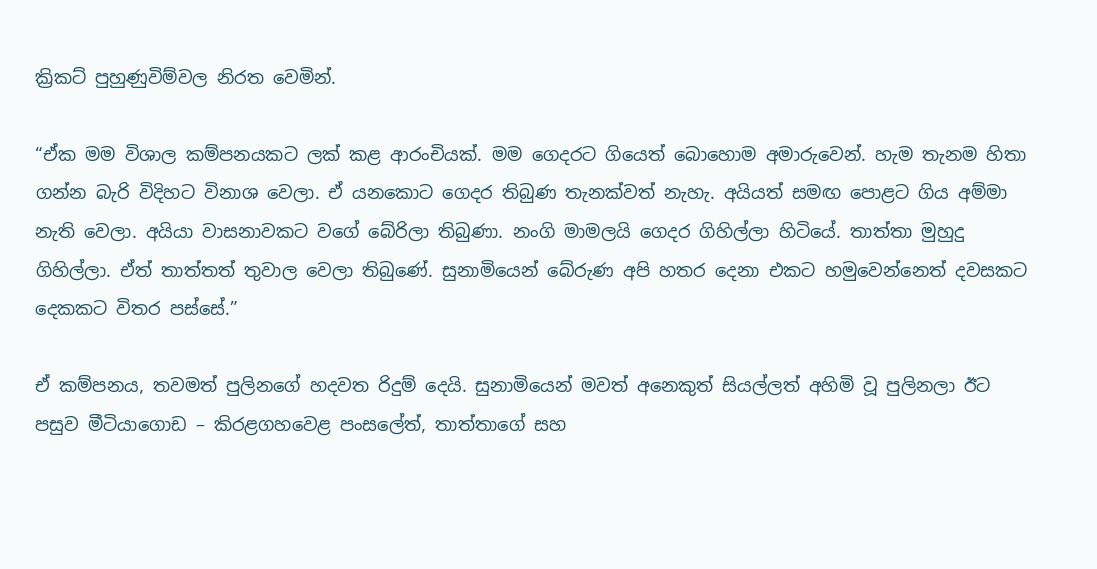ක්‍රිකට් පුහුණුවිම්වල නිරත වෙමින්.

“ඒක මම විශාල කම්පනයකට ලක් කළ ආරංචියක්. මම ගෙදරට ගියෙත් බොහොම අමාරුවෙන්. හැම තැනම හිතා ගන්න බැරි විදිහට විනාශ වෙලා. ඒ යනකොට ගෙදර තිබුණ තැනක්වත් නැහැ. අයියත් සමඟ පොළට ගිය අම්මා නැති වෙලා. අයියා වාසනාවකට වගේ බේරිලා තිබුණා. නංගි මාමලයි ගෙදර ගිහිල්ලා හිටියේ. තාත්තා මුහුදු ගිහිල්ලා. ඒත් තාත්තත් තුවාල වෙලා තිබුණේ. සුනාමියෙන් බේරුණ අපි හතර දෙනා එකට හමුවෙන්නෙත් දවසකට දෙකකට විතර පස්සේ.”

ඒ කම්පනය, තවමත් පුලිනගේ හදවත රිදුම් දෙයි. සුනාමියෙන් මවත් අනෙකුත් සියල්ලත් අහිමි වූ පුලිනලා ඊට පසුව මීටියාගොඩ – කිරළගහවෙළ පංසලේත්, තාත්තාගේ සහ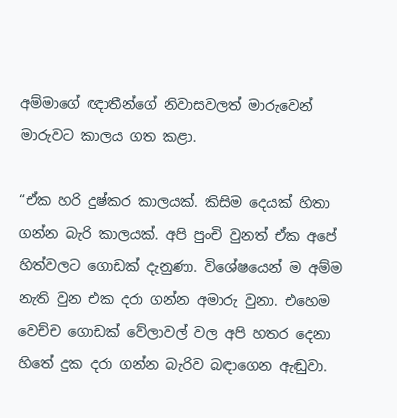අම්මාගේ ඥාතීන්ගේ නිවාසවලත් මාරුවෙන් මාරුවට කාලය ගත කළා.

“ඒක හරි දුෂ්කර කාලයක්. කිසිම දෙයක් හිතා ගන්න බැරි කාලයක්. අපි පුංචි වුනත් ඒක අපේ හිත්වලට ගොඩක් දැනුණා. විශේෂයෙන් ම අම්ම නැති වුන එක දරා ගන්න අමාරු වුනා. එහෙම වෙච්ච ගොඩක් වේලාවල් වල අපි හතර දෙනා හිතේ දුක දරා ගන්න බැරිව බඳාගෙන ඇඬුවා.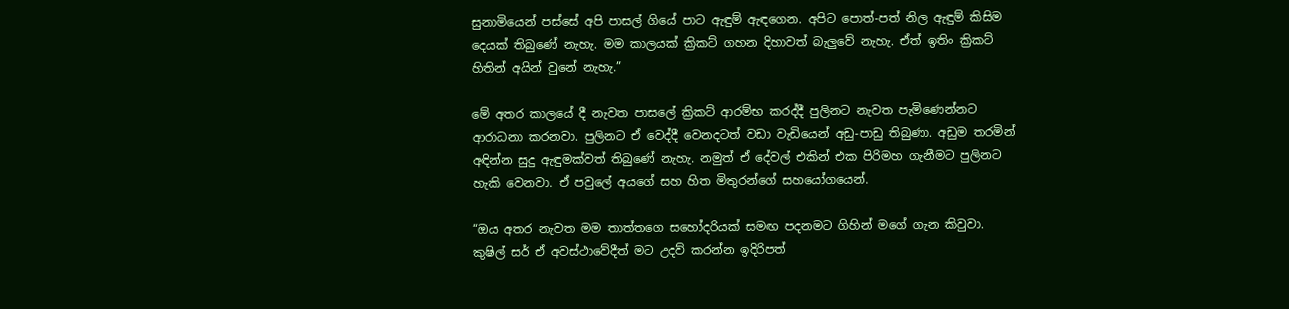සුනාමියෙන් පස්සේ අපි පාසල් ගියේ පාට ඇඳුම් ඇඳගෙන. අපිට පොත්-පත් නිල ඇඳුම් කිසිම දෙයක් තිබුණේ නැහැ. මම කාලයක් ක්‍රිකට් ගහන දිහාවත් බැලුවේ නැහැ. ඒත් ඉතිං ක්‍රිකට් හිතින් අයින් වුනේ නැහැ.”

මේ අතර කාලයේ දී නැවත පාසලේ ක්‍රිකට් ආරම්භ කරද්දී පුලිනට නැවත පැමිණෙන්නට ආරාධනා කරනවා. පුලිනට ඒ වෙද්දී වෙනදටත් වඩා වැඩියෙන් අඩු-පාඩු තිබුණා. අඩුම තරමින් අඳින්න සුදු ඇඳුමක්වත් තිබුණේ නැහැ. නමුත් ඒ දේවල් එකින් එක පිරිමහ ගැනීමට පුලිනට හැකි වෙනවා. ඒ පවුලේ අයගේ සහ හිත මිතුරන්ගේ සහයෝගයෙන්.

“ඔය අතර නැවත මම තාත්තගෙ සහෝදරියක් සමඟ පදනමට ගිහින් මගේ ගැන කිවුවා. කුෂිල් සර් ඒ අවස්ථාවේදීත් මට උදව් කරන්න ඉදිරිපත්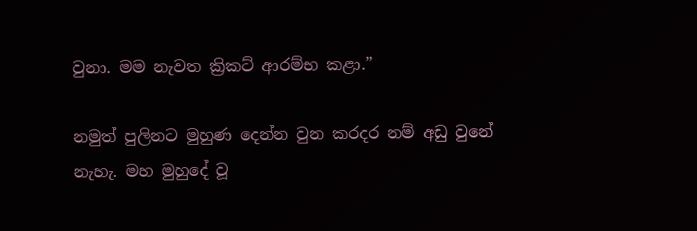වුනා. මම නැවත ක්‍රිකට් ආරම්භ කළා.”

නමුත් පුලිනට මුහුණ දෙන්න වුන කරදර නම් අඩු වුනේ නැහැ. මහ මුහුදේ වූ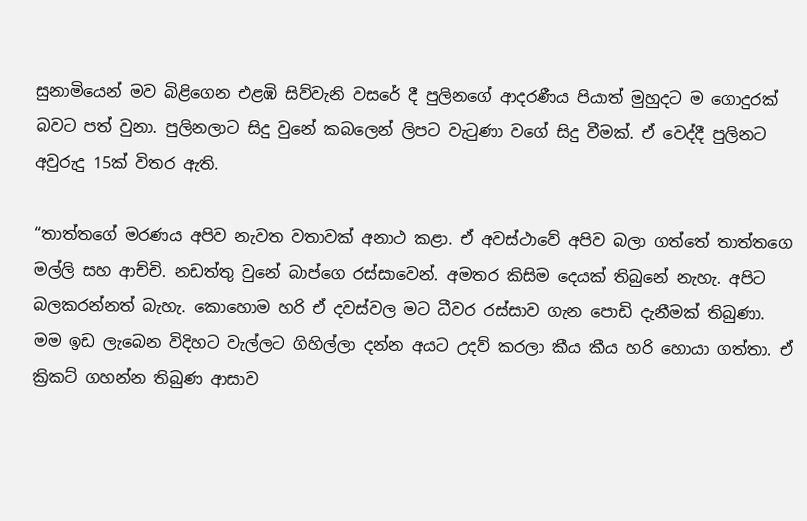සුනාමියෙන් මව බිළිගෙන එළඹි සිව්වැනි වසරේ දී පුලිනගේ ආදරණීය පියාත් මුහුදට ම ගොදුරක් බවට පත් වුනා. පුලිනලාට සිදු වුනේ කබලෙන් ලිපට වැටුණා වගේ සිදු වීමක්. ඒ වෙද්දී පුලිනට අවුරුදු 15ක් විතර ඇති.

“තාත්තගේ මරණය අපිව නැවත වතාවක් අනාථ කළා. ඒ අවස්ථාවේ අපිව බලා ගත්තේ තාත්තගෙ මල්ලි සහ ආච්චි. නඩත්තු වුනේ බාප්ගෙ රස්සාවෙන්. අමතර කිසිම දෙයක් තිබුනේ නැහැ. අපිට බලකරන්නත් බැහැ. කොහොම හරි ඒ දවස්වල මට ධීවර රස්සාව ගැන පොඩි දැනීමක් තිබුණා. මම ඉඩ ලැබෙන විදිහට වැල්ලට ගිහිල්ලා දන්න අයට උදව් කරලා කීය කීය හරි හොයා ගත්තා. ඒ ක්‍රිකට් ගහන්න තිබුණ ආසාව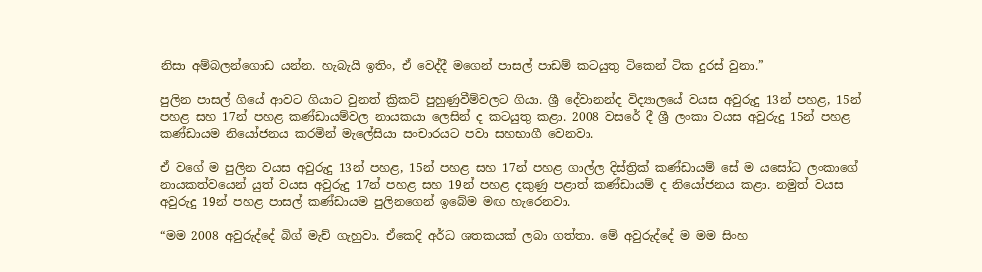නිසා අම්බලන්ගොඩ යන්න. හැබැයි ඉතිං, ඒ වෙද්දී මගෙන් පාසල් පාඩම් කටයුතු ටිකෙන් ටික දුරස් වුනා.”

පුලින පාසල් ගියේ ආවට ගියාට වුනත් ක්‍රිකට් පුහුණුවීම්වලට ගියා. ශ්‍රී දේවානන්ද විද්‍යාලයේ වයස අවුරුදු 13න් පහළ, 15න් පහළ සහ 17න් පහළ කණ්ඩායම්වල නායකයා ලෙසින් ද කටයුතු කළා. 2008 වසරේ දී ශ්‍රී ලංකා වයස අවුරුදු 15න් පහළ කණ්ඩායම නියෝජනය කරමින් මැලේසියා සංචාරයට පවා සහභාගී වෙනවා.

ඒ වගේ ම පුලින වයස අවුරුදු 13න් පහළ, 15න් පහළ සහ 17න් පහළ ගාල්ල දිස්ත්‍රික් කණ්ඩායම් සේ ම යසෝධ ලංකාගේ නායකත්වයෙන් යුත් වයස අවුරුදු 17න් පහළ සහ 19න් පහළ දකුණු පළාත් කණ්ඩායම් ද නියෝජනය කළා. නමුත් වයස අවුරුදු 19න් පහළ පාසල් කණ්ඩායම පුලිනගෙන් ඉබේම මඟ හැරෙනවා.

“මම 2008 අවුරුද්දේ බිග් මැච් ගැහුවා. ඒකෙදි අර්ධ ශතකයක් ලබා ගත්තා. මේ අවුරුද්දේ ම මම සිංහ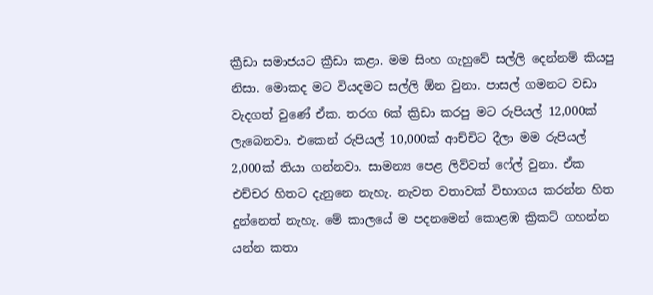ක්‍රීඩා සමාජයට ක්‍රීඩා කළා. මම සිංහ ගැහුවේ සල්ලි දෙන්නම් කියපු නිසා. මොකද මට වියදමට සල්ලි ඕන වුනා. පාසල් ගමනට වඩා වැදගත් වුණේ ඒක. තරග 6ක් ක්‍රිඩා කරපු මට රුපියල් 12,000ක් ලැබෙනවා. එකෙන් රුපියල් 10,000ක් ආච්චිට දීලා මම රුපියල් 2,000ක් තියා ගන්නවා. සාමන්‍ය පෙළ ලිව්වත් ෆේල් වුනා. ඒක එච්චර හිතට දැනුනෙ නැහැ. නැවත වතාවක් විභාගය කරන්න හිත දුන්නෙත් නැහැ. මේ කාලයේ ම පදනමෙන් කොළඹ ක්‍රිකට් ගහන්න යන්න කතා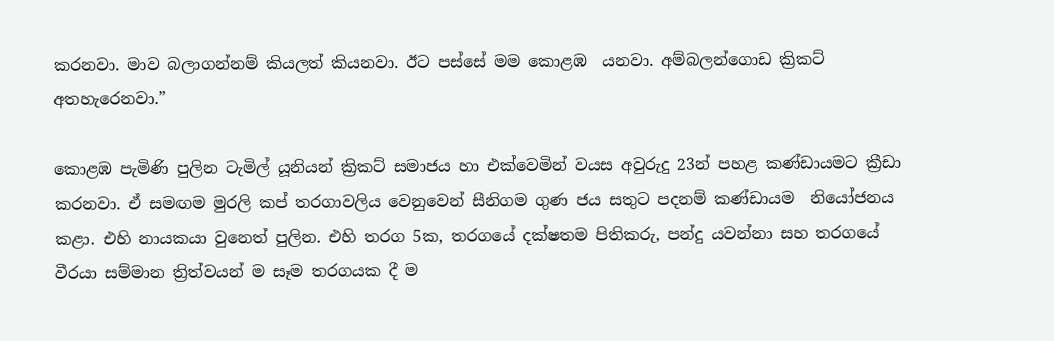කරනවා. මාව බලාගන්නම් කියලත් කියනවා. ඊට පස්සේ මම කොළඹ  යනවා. අම්බලන්ගොඩ ක්‍රිකට් අතහැරෙනවා.”

කොළඹ පැමිණි පුලින ටැමිල් යූනියන් ක්‍රිකට් සමාජය හා එක්වෙමින් වයස අවුරුදු 23න් පහළ කණ්ඩායමට ක්‍රීඩා කරනවා. ඒ සමඟම මුරලි කප් තරගාවලිය වෙනුවෙන් සීනිගම ගුණ ජය සතුට පදනම් කණ්ඩායම  නියෝජනය කළා. එහි නායකයා වුනෙත් පුලින. එහි තරග 5ක, තරගයේ දක්ෂතම පිතිකරු, පන්දු යවන්නා සහ තරගයේ වීරයා සම්මාන ත්‍රිත්වයන් ම සෑම තරගයක දී ම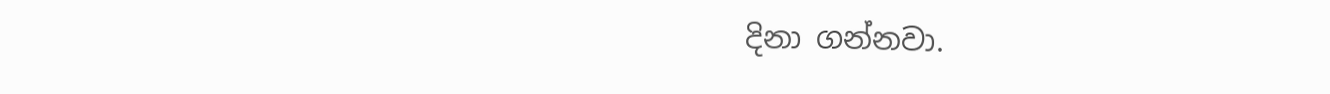දිනා ගන්නවා.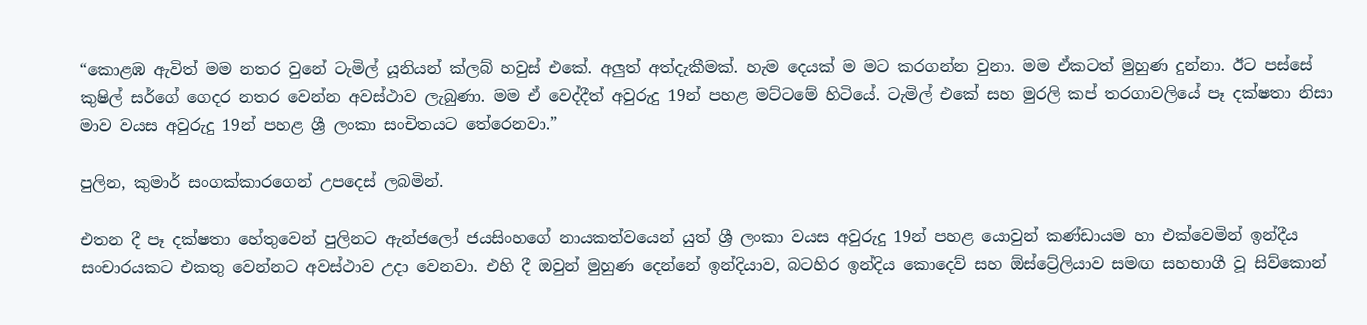“කොළඹ ඇවිත් මම නතර වුනේ ටැමිල් යූනියන් ක්ලබ් හවුස් එකේ. අලුත් අත්දැකීමක්. හැම දෙයක් ම මට කරගන්න වුනා. මම ඒකටත් මුහුණ දුන්නා. ඊට පස්සේ කුෂිල් සර්ගේ ගෙදර නතර වෙන්න අවස්ථාව ලැබුණා. මම ඒ වෙද්දීත් අවුරුදු 19න් පහළ මට්ටමේ හිටියේ. ටැමිල් එකේ සහ මුරලි කප් තරගාවලියේ පෑ දක්ෂතා නිසා මාව වයස අවුරුදු 19න් පහළ ශ්‍රී ලංකා සංචිතයට තේරෙනවා.”

පුලින, කුමාර් සංගක්කාරගෙන් උපදෙස් ලබමින්.

එතන දී පෑ දක්ෂතා හේතුවෙන් පුලිනට ඇන්ජලෝ ජයසිංහගේ නායකත්වයෙන් යුත් ශ්‍රී ලංකා වයස අවුරුදු 19න් පහළ යොවුන් කණ්ඩායම හා එක්වෙමින් ඉන්දීය සංචාරයකට එකතු වෙන්නට අවස්ථාව උදා වෙනවා. එහි දී ඔවුන් මුහුණ දෙන්නේ ඉන්දියාව, බටහිර ඉන්දිය කොදෙව් සහ ඕස්ට්‍රේලියාව සමඟ සහභාගී වූ සිව්කොන්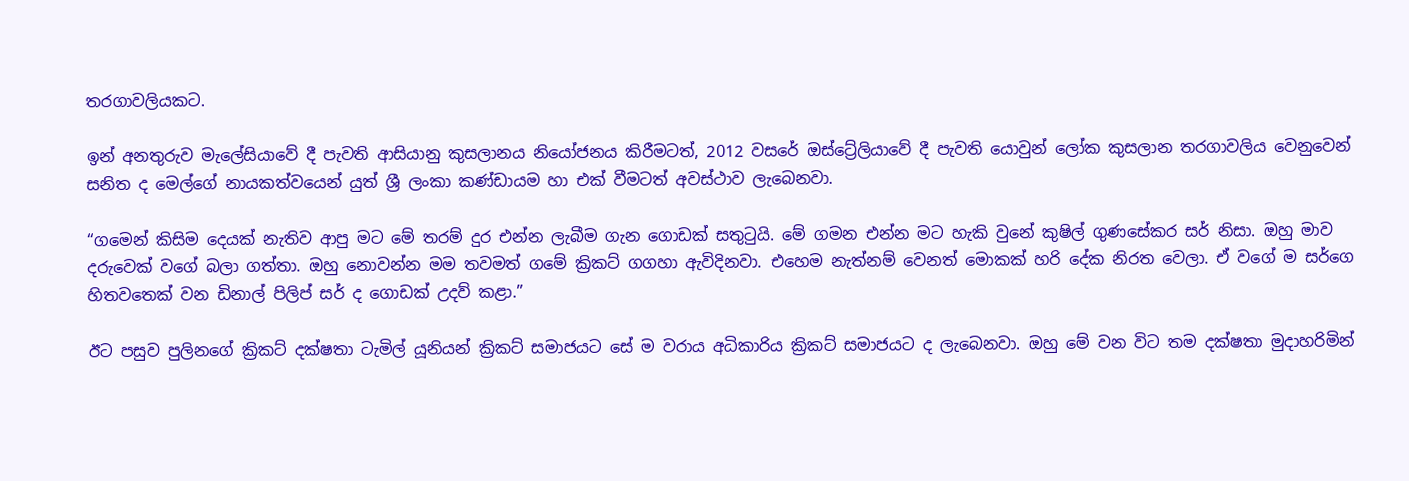තරගාවලියකට.

ඉන් අනතුරුව මැලේසියාවේ දී පැවති ආසියානු කුසලානය නියෝජනය කිරීමටත්, 2012 වසරේ ඔස්ට්‍රේලියාවේ දී පැවති යොවුන් ලෝක කුසලාන තරගාවලිය වෙනුවෙන් සනිත ද මෙල්ගේ නායකත්වයෙන් යුත් ශ්‍රී ලංකා කණ්ඩායම හා එක් වීමටත් අවස්ථාව ලැබෙනවා.

“ගමෙන් කිසිම දෙයක් නැතිව ආපු මට මේ තරම් දුර එන්න ලැබීම ගැන ගොඩක් සතුටුයි. මේ ගමන එන්න මට හැකි වුනේ කුෂිල් ගුණසේකර සර් නිසා. ඔහු මාව දරුවෙක් වගේ බලා ගත්තා. ඔහු නොවන්න මම තවමත් ගමේ ක්‍රිකට් ගගහා ඇවිදිනවා. එහෙම නැත්නම් වෙනත් මොකක් හරි දේක නිරත වෙලා. ඒ වගේ ම සර්ගෙ හිතවතෙක් වන ඩිනාල් පිලිප් සර් ද ගොඩක් උදව් කළා.”

ඊට පසුව පුලිනගේ ක්‍රිකට් දක්ෂතා ටැමිල් යූනියන් ක්‍රිකට් සමාජයට සේ ම වරාය අධිකාරිය ක්‍රිකට් සමාජයට ද ලැබෙනවා. ඔහු මේ වන විට තම දක්ෂතා මුදාහරිමින්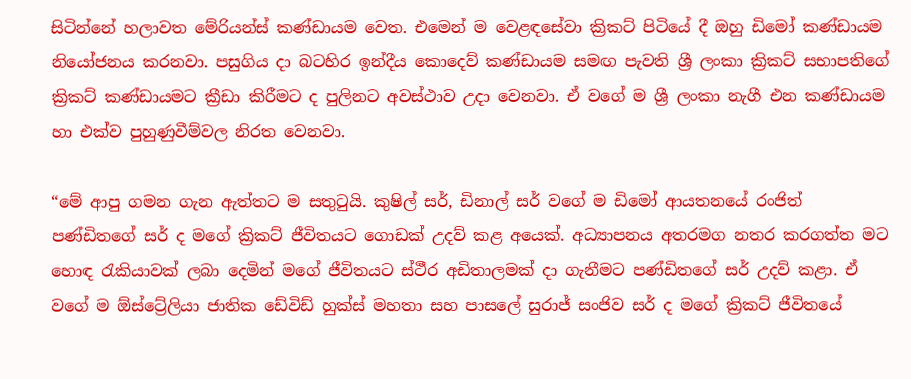සිටින්නේ හලාවත මේරියන්ස් කණ්ඩායම වෙත. එමෙන් ම වෙළඳසේවා ක්‍රිකට් පිටියේ දී ඔහු ඩිමෝ කණ්ඩායම නියෝජනය කරනවා. පසුගිය දා බටහිර ඉන්දීය කොදෙව් කණ්ඩායම සමඟ පැවති ශ්‍රී ලංකා ක්‍රිකට් සභාපතිගේ ක්‍රිකට් කණ්ඩායමට ක්‍රීඩා කිරීමට ද පුලිනට අවස්ථාව උදා වෙනවා. ඒ වගේ ම ශ්‍රී ලංකා නැගී එන කණ්ඩායම හා එක්ව පුහුණුවීම්වල නිරත වෙනවා.

“මේ ආපු ගමන ගැන ඇත්තට ම සතුටුයි. කුෂිල් සර්, ඩිනාල් සර් වගේ ම ඩිමෝ ආයතනයේ රංජිත් පණ්ඩිතගේ සර් ද මගේ ක්‍රිකට් ජීවිතයට ගොඩක් උදව් කළ අයෙක්. අධ්‍යාපනය අතරමග නතර කරගත්ත මට හොඳ රැකියාවක් ලබා දෙමින් මගේ ජීවිතයට ස්ථීර අඩිතාලමක් දා ගැනීමට පණ්ඩිතගේ සර් උදව් කළා. ඒ වගේ ම ඕස්ට්‍රේලියා ජාතික ඩේවිඩ් හුක්ස් මහතා සහ පාසලේ සුරාජ් සංජිව සර් ද මගේ ක්‍රිකට් ජීවිතයේ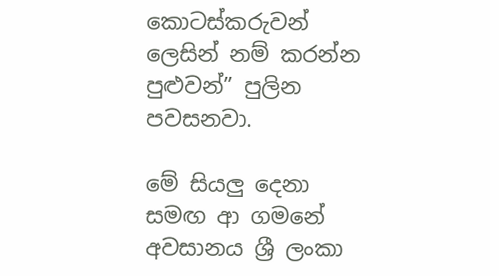කොටස්කරුවන් ලෙසින් නම් කරන්න පුළුවන්” පුලින පවසනවා.

මේ සියලු දෙනා සමඟ ආ ගමනේ අවසානය ශ්‍රී ලංකා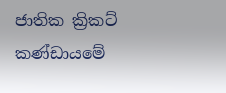ජාතික ක්‍රිකට් කණ්ඩායමේ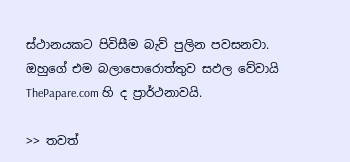ස්ථානයකට පිවිසීම බැව් පුලින පවසනවා. ඔහුගේ එම බලාපොරොත්තුව සඵල වේවායි ThePapare.com හි ද ප්‍රාර්ථනාවයි.

>> තවත්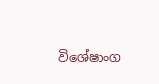විශේෂාංග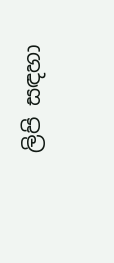ලිපි සඳහා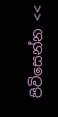පිවිසෙන්න <<